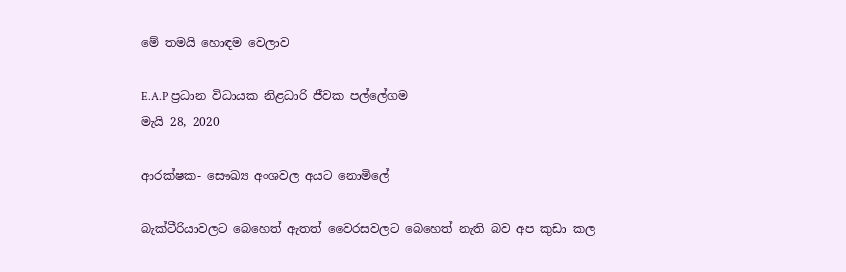මේ තමයි හොඳම වෙලාව

E.A.P ප්‍රධාන විධායක නිළධාරි ජීවක පල්ලේගම
මැයි 28, 2020

ආරක්ෂක- සෞඛ්‍ය අංශවල අයට නොමිලේ

බැක්ටීරියාවලට බෙහෙත් ඇතත් වෛරසවලට බෙහෙත් නැති බව අප කුඩා කල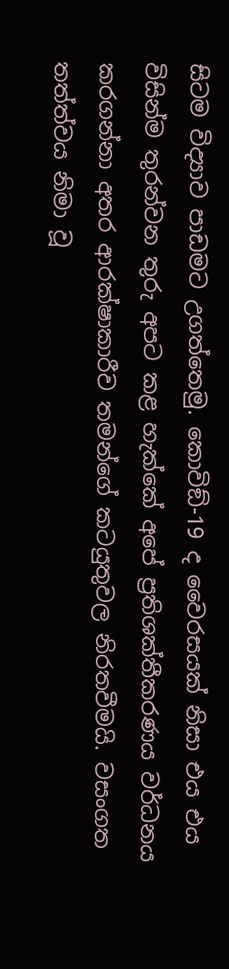සිටම විද්‍යාව පාඩමට උගත්තෙමු. කොවිඞ්-19 ද වෛරසයක් නිසා එය එය විසින්ම තුරන්වන තුරු අපට කළ හැක්කේ අපේ ප්‍රතිශක්තීකරණය වර්ධනය කරගන්නා අතර ආරක්ෂාකාරීව තමන්ගේ කටයුතුවල නිරතවීමයි. වසංගත තත්ත්වය නිමා වූ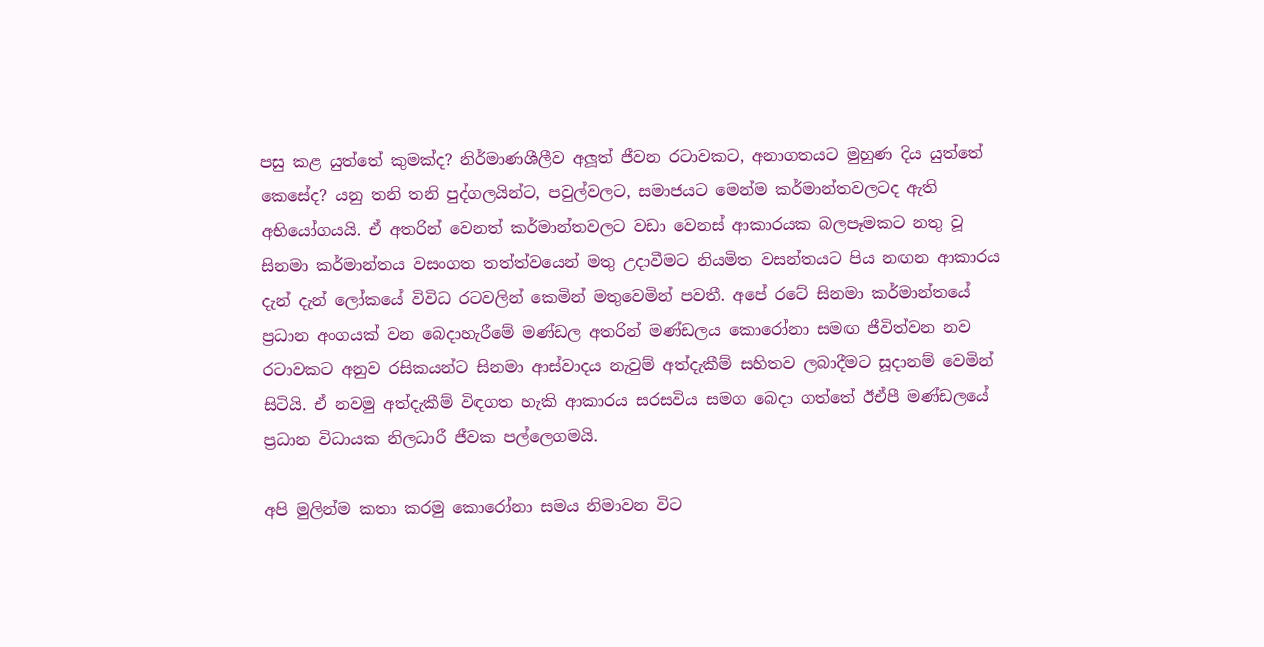පසු කළ යුත්තේ කුමක්ද? නිර්මාණශීලීව අලූ‍ත් ජීවන රටාවකට, අනාගතයට මුහුණ දිය යුත්තේ කෙසේද? යනු තනි තනි පුද්ගලයින්ට, පවුල්වලට, සමාජයට මෙන්ම කර්මාන්තවලටද ඇති අභියෝගයයි. ඒ අතරින් වෙනත් කර්මාන්තවලට වඩා වෙනස් ආකාරයක බලපෑමකට නතු වූ සිනමා කර්මාන්තය වසංගත තත්ත්වයෙන් මතු උදාවීමට නියමිත වසන්තයට පිය නඟන ආකාරය දැන් දැන් ලෝකයේ විවිධ රටවලින් කෙමින් මතුවෙමින් පවතී. අපේ රටේ සිනමා කර්මාන්තයේ ප්‍රධාන අංගයක් වන බෙදාහැරීමේ මණ්ඩල අතරින් මණ්ඩලය කොරෝනා සමඟ ජීවිත්වන නව රටාවකට අනුව රසිකයන්ට සිනමා ආස්වාදය නැවුම් අත්දැකීම් සහිතව ලබාදීමට සූදානම් වෙමින් සිටියි. ඒ නවමු අත්දැකීම් විඳගත හැකි ආකාරය සරසවිය සමග බෙදා ගත්තේ ඊඒපී මණ්ඩලයේ ප්‍රධාන විධායක නිලධාරී ජීවක පල්ලෙගමයි.

අපි මුලින්ම කතා කරමු කොරෝනා සමය නිමාවන විට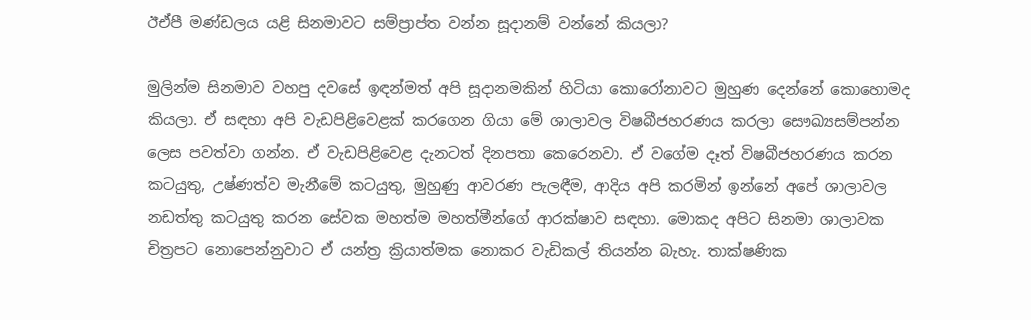ඊඒපී මණ්ඩලය යළි සිනමාවට සම්ප්‍රාප්ත වන්න සූදානම් වන්නේ කියලා?

මුලින්ම සිනමාව වහපු දවසේ ඉඳන්මත් අපි සූදානමකින් හිටියා කොරෝනාවට මුහුණ දෙන්නේ කොහොමද කියලා. ඒ සඳහා අපි වැඩපිළිවෙළක් කරගෙන ගියා මේ ශාලාවල විෂබීජහරණය කරලා සෞඛ්‍යසම්පන්න ලෙස පවත්වා ගන්න. ඒ වැඩපිළිවෙළ දැනටත් දිනපතා කෙරෙනවා. ඒ වගේම දෑත් විෂබීජහරණය කරන කටයුතු, උෂ්ණත්ව මැනීමේ කටයුතු, මුහුණු ආවරණ පැලඳීම, ආදිය අපි කරමින් ඉන්නේ අපේ ශාලාවල නඩත්තු කටයුතු කරන සේවක මහත්ම මහත්මීන්ගේ ආරක්ෂාව සඳහා. මොකද අපිට සිනමා ශාලාවක චිත්‍රපට නොපෙන්නුවාට ඒ යන්ත්‍ර ක්‍රියාත්මක නොකර වැඩිකල් තියන්න බැහැ. තාක්ෂණික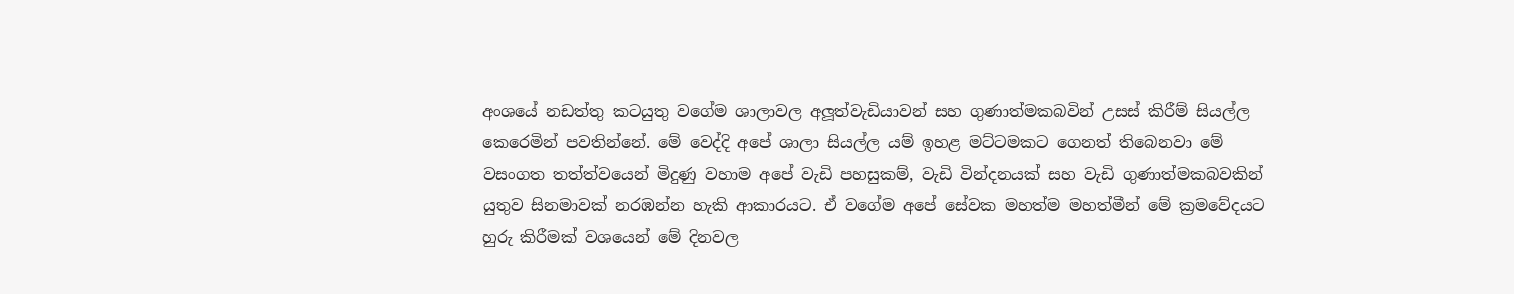අංශයේ නඩත්තු කටයුතු වගේම ශාලාවල අලූ‍ත්වැඩියාවන් සහ ගුණාත්මකබවින් උසස් කිරීම් සියල්ල කෙරෙමින් පවතින්නේ. මේ වෙද්දි අපේ ශාලා සියල්ල යම් ඉහළ මට්ටමකට ගෙනත් තිබෙනවා මේ වසංගත තත්ත්වයෙන් මිදුණු වහාම අපේ වැඩි පහසුකම්, වැඩි වින්දනයක් සහ වැඩි ගුණාත්මකබවකින් යුතුව සිනමාවක් නරඹන්න හැකි ආකාරයට. ඒ වගේම අපේ සේවක මහත්ම මහත්මීන් මේ ක්‍රමවේදයට හුරු කිරීමක් වශයෙන් මේ දිනවල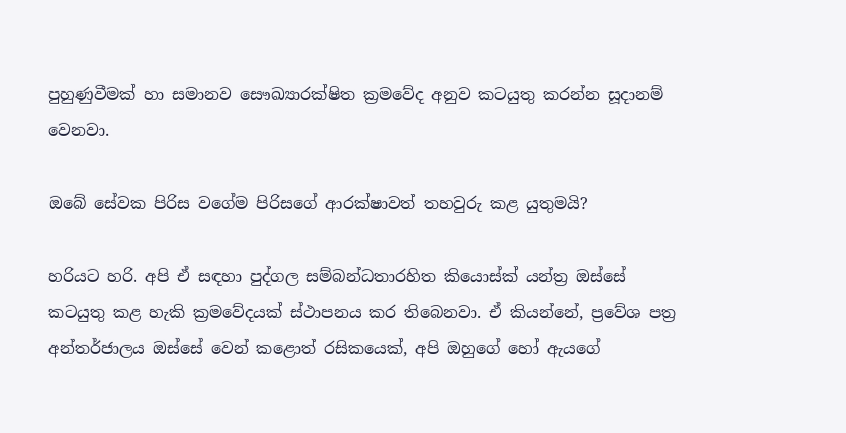පුහුණුවීමක් හා සමානව සෞඛ්‍යාරක්ෂිත ක්‍රමවේද අනුව කටයුතු කරන්න සූදානම් වෙනවා.

ඔබේ සේවක පිරිස වගේම පිරිසගේ ආරක්ෂාවත් තහවුරු කළ යුතුමයි?

හරියට හරි. අපි ඒ සඳහා පුද්ගල සම්බන්ධතාරහිත කියොස්ක් යන්ත්‍ර ඔස්සේ කටයුතු කළ හැකි ක්‍රමවේදයක් ස්ථාපනය කර තිබෙනවා. ඒ කියන්නේ, ප්‍රවේශ පත්‍ර අන්තර්ජාලය ඔස්සේ වෙන් කළොත් රසිකයෙක්, අපි ඔහුගේ හෝ ඇයගේ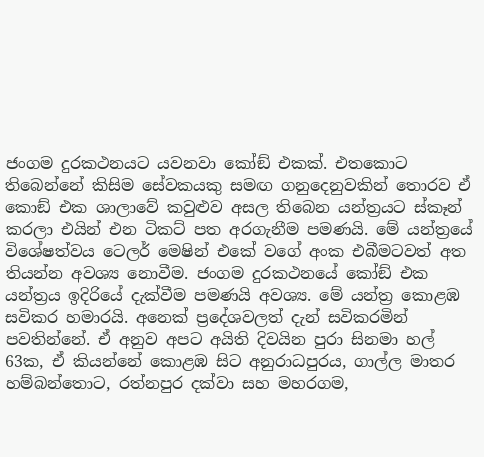ජංගම දුරකථනයට යවනවා කෝඞ් එකක්. එතකොට තිබෙන්නේ කිසිම සේවකයකු සමඟ ගනුදෙනුවකින් තොරව ඒ කොඞ් එක ශාලාවේ කවුළුව අසල තිබෙන යන්ත්‍රයට ස්කෑන් කරලා එයින් එන ටිකට් පත අරගැනීම පමණයි. මේ යන්ත්‍රයේ විශේෂත්වය ටෙලර් මෙෂින් එකේ වගේ අංක එබීමටවත් අත තියන්න අවශ්‍ය නොවීම. ජංගම දුරකථනයේ කෝඞ් එක යන්ත්‍රය ඉදිරියේ දැක්වීම පමණයි අවශ්‍ය. මේ යන්ත්‍ර කොළඹ සවිකර හමාරයි. අනෙක් ප්‍රදේශවලත් දැන් සවිකරමින් පවතින්නේ. ඒ අනුව අපට අයිති දිවයින පුරා සිනමා හල් 63ක, ඒ කියන්නේ කොළඹ සිට අනුරාධපුරය, ගාල්ල මාතර හම්බන්තොට, රත්නපුර දක්වා සහ මහරගම,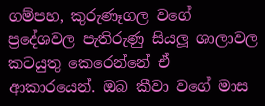ගම්පහ, කුරුණෑගල වගේ ප්‍රදේශවල පැතිරුණු සියලූ‍ ශාලාවල කටයුතු කෙරෙන්නේ ඒ ආකාරයෙන්. ඔබ කීවා වගේ මාස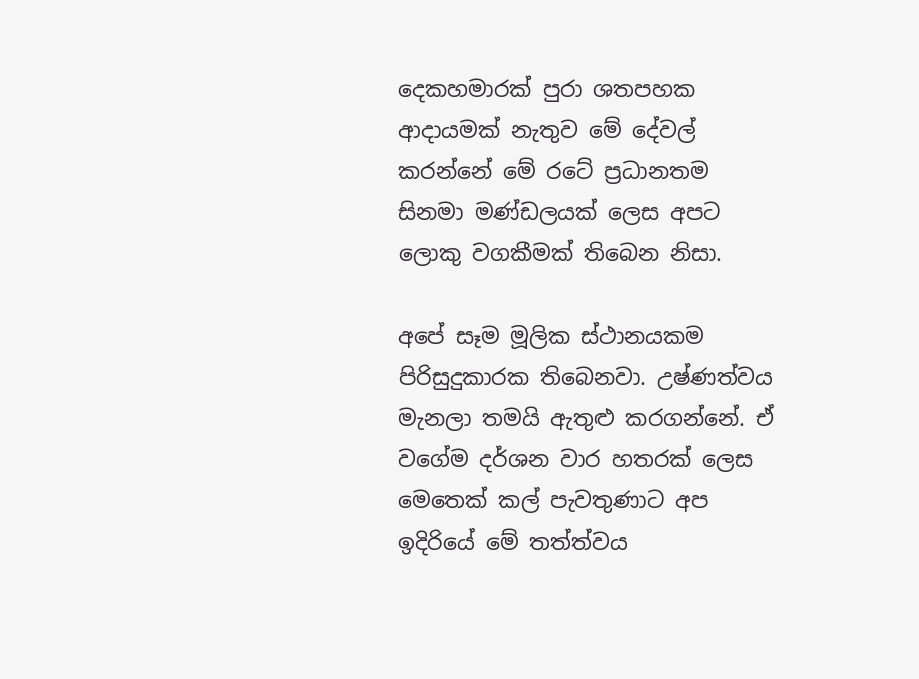දෙකහමාරක් පුරා ශතපහක ආදායමක් නැතුව මේ දේවල් කරන්නේ මේ රටේ ප්‍රධානතම සිනමා මණ්ඩලයක් ලෙස අපට ලොකු වගකීමක් තිබෙන නිසා.

අපේ සෑම මූලික ස්ථානයකම පිරිසුදුකාරක තිබෙනවා. උෂ්ණත්වය මැනලා තමයි ඇතුළු කරගන්නේ. ඒ වගේම දර්ශන වාර හතරක් ලෙස මෙතෙක් කල් පැවතුණාට අප ඉදිරියේ මේ තත්ත්වය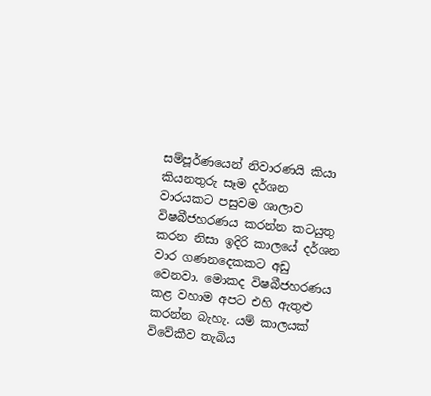සම්පූර්ණයෙන් නිවාරණයි කියා කියනතුරු සෑම දර්ශන වාරයකට පසුවම ශාලාව විෂබීජහරණය කරන්න කටයුතු කරන නිසා ඉදිරි කාලයේ දර්ශන වාර ගණනදෙකකට අඩු වෙනවා. මොකද විෂබීජහරණය කළ වහාම අපට එහි ඇතුළු කරන්න බැහැ. යම් කාලයක් විවේකීව තැබිය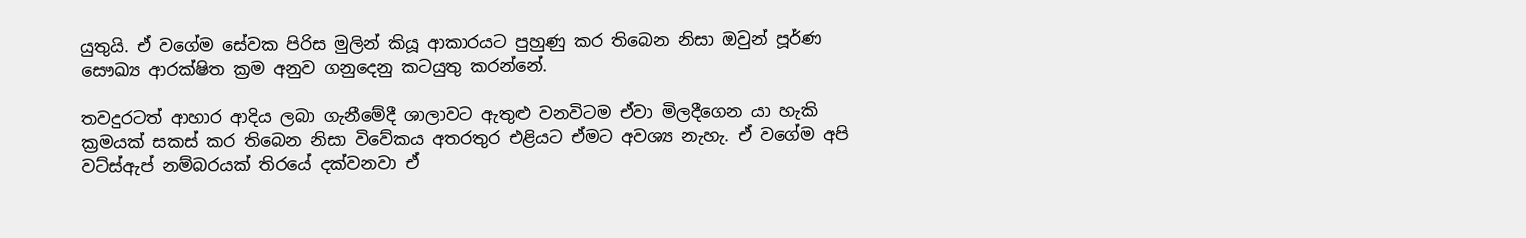යුතුයි. ඒ වගේම සේවක පිරිස මුලින් කියූ ආකාරයට පුහුණු කර තිබෙන නිසා ඔවුන් පූර්ණ සෞඛ්‍ය ආරක්ෂිත ක්‍රම අනුව ගනුදෙනු කටයුතු කරන්නේ.

තවදුරටත් ආහාර ආදිය ලබා ගැනීමේදී ශාලාවට ඇතුළු වනවිටම ඒවා මිලදීගෙන යා හැකි ක්‍රමයක් සකස් කර තිබෙන නිසා විවේකය අතරතුර එළියට ඒමට අවශ්‍ය නැහැ. ඒ වගේම අපි වට්ස්ඇප් නම්බරයක් තිරයේ දක්වනවා ඒ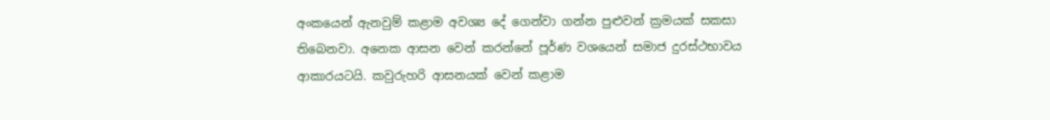අංකයෙන් ඇනවුම් කළාම අවශ්‍ය දේ ගෙන්වා ගන්න පුළුවන් ක්‍රමයක් සකසා තිබෙනවා. අනෙක ආසන වෙන් කරන්නේ පූර්ණ වශයෙන් සමාජ දුරස්ථභාවය ආකාරයටයි. කවුරුහරි ආසනයක් වෙන් කළාම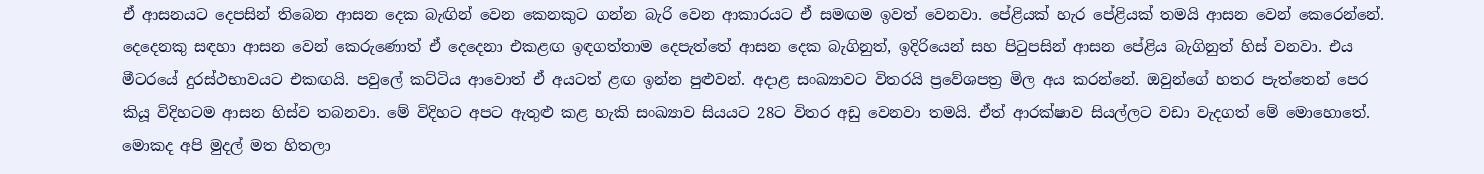ඒ ආසනයට දෙපසින් තිබෙන ආසන දෙක බැඟින් වෙන කෙනකුට ගන්න බැරි වෙන ආකාරයට ඒ සමඟම ඉවත් වෙනවා. පේළියක් හැර පේළියක් තමයි ආසන වෙන් කෙරෙන්නේ. දෙදෙනකු සඳහා ආසන වෙන් කෙරුණොත් ඒ දෙදෙනා එකළඟ ඉඳගත්තාම දෙපැත්තේ ආසන දෙක බැගිනුත්, ඉදිරියෙන් සහ පිටුපසින් ආසන පේළිය බැගිනුත් හිස් වනවා. එය මීටරයේ දුරස්ථභාවයට එකඟයි. පවුලේ කට්ටිය ආවොත් ඒ අයටත් ළඟ ඉන්න පුළුවන්. අදාළ සංඛ්‍යාවට විතරයි ප්‍රවේශපත්‍ර මිල අය කරන්නේ. ඔවුන්ගේ හතර පැත්තෙන් පෙර කියූ විදිහටම ආසන හිස්ව තබනවා. මේ විදිහට අපට ඇතුළු කළ හැකි සංඛ්‍යාව සියයට 28ට විතර අඩු වෙනවා තමයි. ඒත් ආරක්ෂාව සියල්ලට වඩා වැදගත් මේ මොහොතේ. මොකද අපි මුදල් මත හිතලා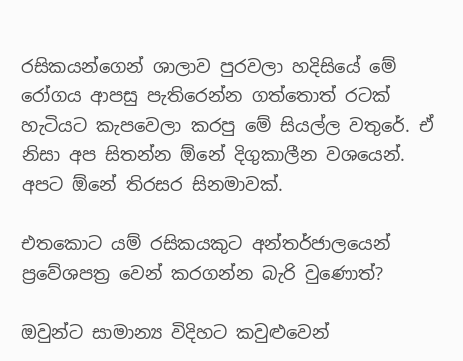රසිකයන්ගෙන් ශාලාව පුරවලා හදිසියේ මේ රෝගය ආපසු පැතිරෙන්න ගත්තොත් රටක් හැටියට කැපවෙලා කරපු මේ සියල්ල වතුරේ. ඒ නිසා අප සිතන්න ඕනේ දිගුකාලීන වශයෙන්. අපට ඕනේ තිරසර සිනමාවක්.

එතකොට යම් රසිකයකුට අන්තර්ජාලයෙන් ප්‍රවේශපත්‍ර වෙන් කරගන්න බැරි වුණොත්?

ඔවුන්ට සාමාන්‍ය විදිහට කවුළුවෙන්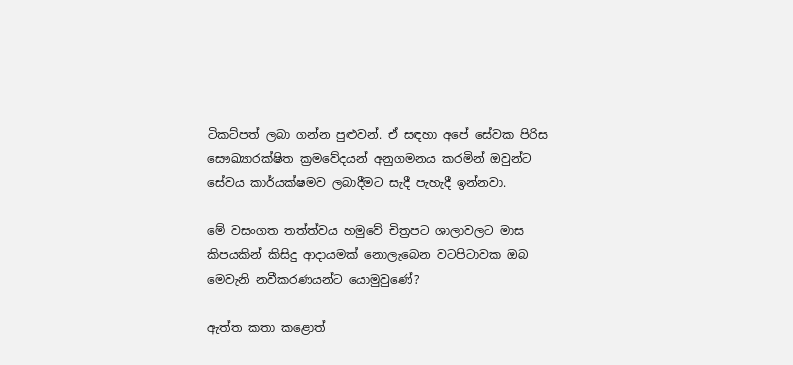ටිකට්පත් ලබා ගන්න පුළුවන්. ඒ සඳහා අපේ සේවක පිරිස සෞඛ්‍යාරක්ෂිත ක්‍රමවේදයන් අනුගමනය කරමින් ඔවුන්ට සේවය කාර්යක්ෂමව ලබාදීමට සැදී පැහැදී ඉන්නවා.

මේ වසංගත තත්ත්වය හමුවේ චිත්‍රපට ශාලාවලට මාස කිපයකින් කිසිදු ආදායමක් නොලැබෙන වටපිටාවක ඔබ මෙවැනි නවීකරණයන්ට යොමුවුණේ?

ඇත්ත කතා කළොත්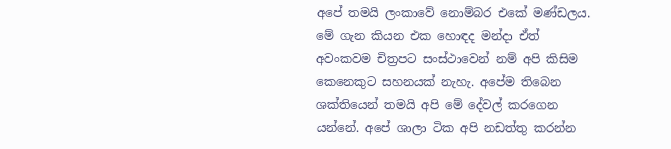අපේ තමයි ලංකාවේ නොම්බර එකේ මණ්ඩලය. මේ ගැන කියන එක හොඳද මන්දා ඒත් අවංකවම චිත්‍රපට සංස්ථාවෙන් නම් අපි කිසිම කෙනෙකුට සහනයක් නැහැ. අපේම තිබෙන ශක්තියෙන් තමයි අපි මේ දේවල් කරගෙන යන්නේ. අපේ ශාලා ටික අපි නඩත්තු කරන්න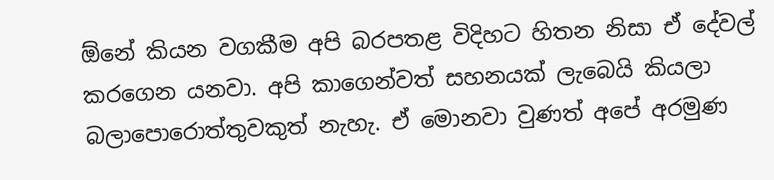ඕනේ කියන වගකීම අපි බරපතළ විදිහට හිතන නිසා ඒ දේවල් කරගෙන යනවා. අපි කාගෙන්වත් සහනයක් ලැබෙයි කියලා බලාපොරොත්තුවකුත් නැහැ. ඒ මොනවා වුණත් අපේ අරමුණ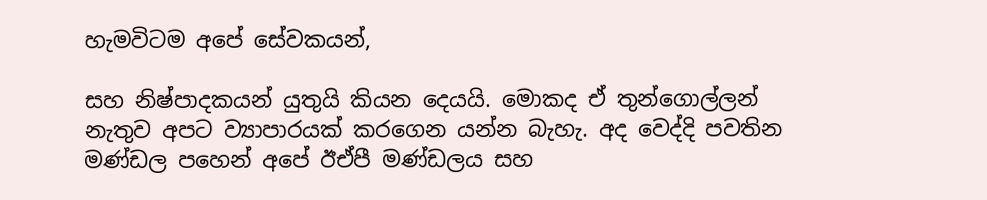හැමවිටම අපේ සේවකයන්,

සහ නිෂ්පාදකයන් යුතුයි කියන දෙයයි. මොකද ඒ තුන්ගොල්ලන් නැතුව අපට ව්‍යාපාරයක් කරගෙන යන්න බැහැ. අද වෙද්දි පවතින මණ්ඩල පහෙන් අපේ ඊඒපී මණ්ඩලය සහ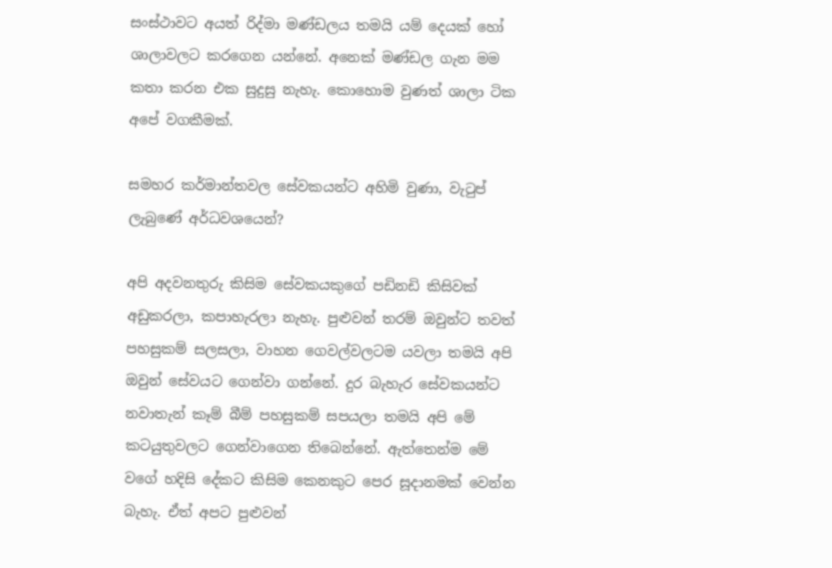සංස්ථාවට අයත් රිද්මා මණ්ඩලය තමයි යම් දෙයක් හෝ ශාලාවලට කරගෙන යන්නේ. අනෙක් මණ්ඩල ගැන මම කතා කරන එක සුදුසු නැහැ. කොහොම වුණත් ශාලා ටික අපේ වගකීමක්.

සමහර කර්මාන්තවල සේවකයන්ට අහිමි වුණා, වැටුප් ලැබුණේ අර්ධවශයෙන්?

අපි අදවනතුරු කිසිම සේවකයකුගේ පඩිනඩි කිසිවක් අඩුකරලා, කපාහැරලා නැහැ. පුළුවන් තරම් ඔවුන්ට තවත් පහසුකම් සලසලා, වාහන ගෙවල්වලටම යවලා තමයි අපි ඔවුන් සේවයට ගෙන්වා ගන්නේ. දුර බැහැර සේවකයන්ට නවාතැන් කෑම් බීම් පහසුකම් සපයලා තමයි අපි මේ කටයුතුවලට ගෙන්වාගෙන තිබෙන්නේ. ඇත්තෙන්ම මේ වගේ හදිසි දේකට කිසිම කෙනකුට පෙර සූදානමක් වෙන්න බැහැ. ඒත් අපට පුළුවන්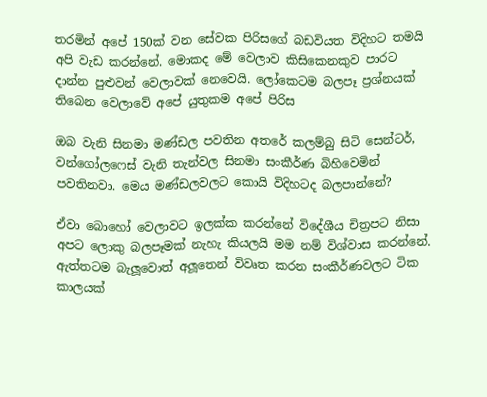තරමින් අපේ 150ක් වන සේවක පිරිසගේ බඩවියත විදිහට තමයි අපි වැඩ කරන්නේ. මොකද මේ වෙලාව කිසිකෙනකුව පාරට දාන්න පුළුවන් වෙලාවක් නෙවෙයි. ලෝකෙටම බලපෑ ප්‍රශ්නයක් තිබෙන වෙලාවේ අපේ යුතුකම අපේ පිරිස

ඔබ වැනි සිනමා මණ්ඩල පවතින අතරේ කලම්බු සිටි සෙන්ටර්, වන්ගෝලෆෙස් වැනි තැන්වල සිනමා සංකීර්ණ බිහිවෙමින් පවතිනවා. මෙය මණ්ඩලවලට කොයි විදිහටද බලපාන්නේ?

ඒවා බොහෝ වෙලාවට ඉලක්ක කරන්නේ විදේශීය චිත්‍රපට නිසා අපට ලොකු බලපෑමක් නැහැ කියලයි මම නම් විශ්වාස කරන්නේ. ඇත්තටම බැලූ‍වොත් අලූ‍තෙන් විවෘත කරන සංකීර්ණවලට ටික කාලයක්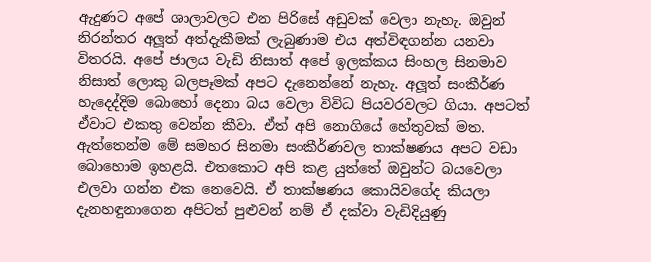ඇදුණට අපේ ශාලාවලට එන පිරිසේ අඩුවක් වෙලා නැහැ. ඔවුන් නිරන්තර අලූ‍ත් අත්දැකීමක් ලැබුණාම එය අත්විඳගන්න යනවා විතරයි. අපේ ජාලය වැඩි නිසාත් අපේ ඉලක්කය සිංහල සිනමාව නිසාත් ලොකු බලපෑමක් අපට දැනෙන්නේ නැහැ. අලූ‍ත් සංකීර්ණ හැදෙද්දිම බොහෝ දෙනා බය වෙලා විවිධ පියවරවලට ගියා. අපටත් ඒවාට එකතු වෙන්න කීවා. ඒත් අපි නොගියේ හේතුවක් මත. ඇත්තෙන්ම මේ සමහර සිනමා සංකීර්ණවල තාක්ෂණය අපට වඩා බොහොම ඉහළයි. එතකොට අපි කළ යුත්තේ ඔවුන්ට බයවෙලා එලවා ගන්න එක නෙවෙයි. ඒ තාක්ෂණය කොයිවගේද කියලා දැනහඳුනාගෙන අපිටත් පුළුවන් නම් ඒ දක්වා වැඩිදියුණු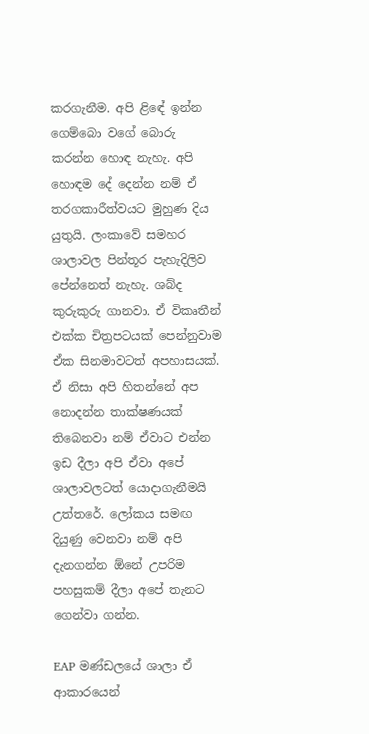කරගැනීම. අපි ළිඳේ ඉන්න ගෙම්බො වගේ බොරු කරන්න හොඳ නැහැ. අපි හොඳම දේ දෙන්න නම් ඒ තරගකාරීත්වයට මුහුණ දිය යුතුයි. ලංකාවේ සමහර ශාලාවල පින්තූර පැහැදිලිව පේන්නෙත් නැහැ. ශබ්ද කුරුකුරු ගානවා. ඒ විකෘතීන් එක්ක චිත්‍රපටයක් පෙන්නුවාම ඒක සිනමාවටත් අපහාසයක්. ඒ නිසා අපි හිතන්නේ අප නොදන්න තාක්ෂණයක් තිබෙනවා නම් ඒවාට එන්න ඉඩ දීලා අපි ඒවා අපේ ශාලාවලටත් යොදාගැනීමයි උත්තරේ. ලෝකය සමඟ දියුණු වෙනවා නම් අපි දැනගන්න ඕනේ උපරිම පහසුකම් දීලා අපේ තැනට ගෙන්වා ගන්න.

EAP මණ්ඩලයේ ශාලා ඒ ආකාරයෙන්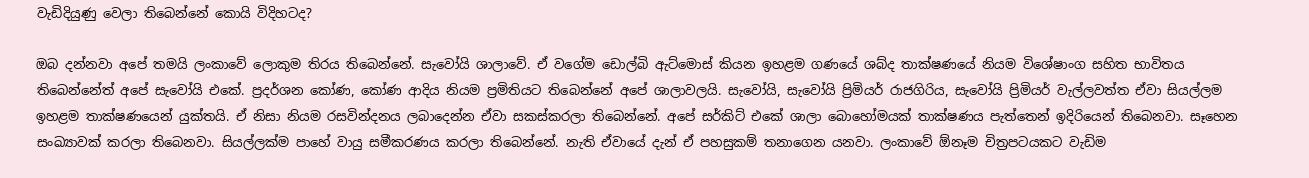වැඩිදියුණු වෙලා තිබෙන්නේ කොයි විදිහටද?

ඔබ දන්නවා අපේ තමයි ලංකාවේ ලොකුම තිරය තිබෙන්නේ. සැවෝයි ශාලාවේ. ඒ වගේම ඩොල්බි ඇට්මොස් කියන ඉහළම ගණයේ ශබ්ද තාක්ෂණයේ නියම විශේෂාංග සහිත භාවිතය තිබෙන්නේත් අපේ සැවෝයි එකේ. ප්‍රදර්ශන කෝණ, කෝණ ආදිය නියම ප්‍රමිතියට තිබෙන්නේ අපේ ශාලාවලයි. සැවෝයි, සැවෝයි ප්‍රිමියර් රාජගිරිය, සැවෝයි ප්‍රිමියර් වැල්ලවත්ත ඒවා සියල්ලම ඉහළම තාක්ෂණයෙන් යුක්තයි. ඒ නිසා නියම රසවින්දනය ලබාදෙන්න ඒවා සකස්කරලා තිබෙන්නේ. අපේ සර්කිට් එකේ ශාලා බොහෝමයක් තාක්ෂණය පැත්තෙන් ඉදිරියෙන් තිබෙනවා. සෑහෙන සංඛ්‍යාවක් කරලා තිබෙනවා. සියල්ලක්ම පාහේ වායු සමීකරණය කරලා තිබෙන්නේ. නැති ඒවායේ දැන් ඒ පහසුකම් තනාගෙන යනවා. ලංකාවේ ඕනෑම චිත්‍රපටයකට වැඩිම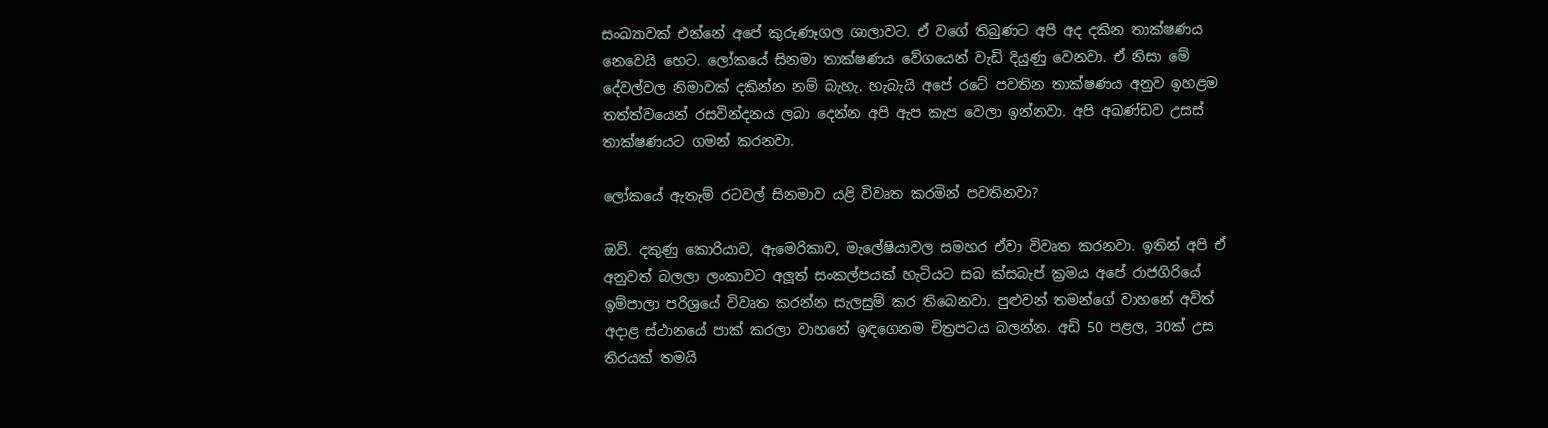සංඛ්‍යාවක් එන්නේ අපේ කුරුණෑගල ශාලාවට. ඒ වගේ තිබුණට අපි අද දකින තාක්ෂණය නෙවෙයි හෙට. ලෝකයේ සිනමා තාක්ෂණය වේගයෙන් වැඩි දියුණු වෙනවා. ඒ නිසා මේ දේවල්වල නිමාවක් දකින්න නම් බැහැ. හැබැයි අපේ රටේ පවතින තාක්ෂණය අනුව ඉහළම තත්ත්වයෙන් රසවින්දනය ලබා දෙන්න අපි ඇප කැප වෙලා ඉන්නවා. අපි අඛණ්ඩව උසස් තාක්ෂණයට ගමන් කරනවා.

ලෝකයේ ඇතැම් රටවල් සිනමාව යළි විවෘත කරමින් පවතිනවා?

ඔව්. දකුණු කොරියාව, ඇමෙරිකාව, මැලේෂියාවල සමහර ඒවා විවෘත කරනවා. ඉතින් අපි ඒ අනුවත් බලලා ලංකාවට අලූ‍ත් සංකල්පයක් හැටියට සබ ක්‍සබැප් ක්‍රමය අපේ රාජගිරියේ ඉම්පාලා පරිශ්‍රයේ විවෘත කරන්න සැලසුම් කර තිබෙනවා. පුළුවන් තමන්ගේ වාහනේ අවිත් අදාළ ස්ථානයේ පාක් කරලා වාහනේ ඉඳගෙනම චිත්‍රපටය බලන්න. අඩි 50 පළල, 30ක් උස තිරයක් තමයි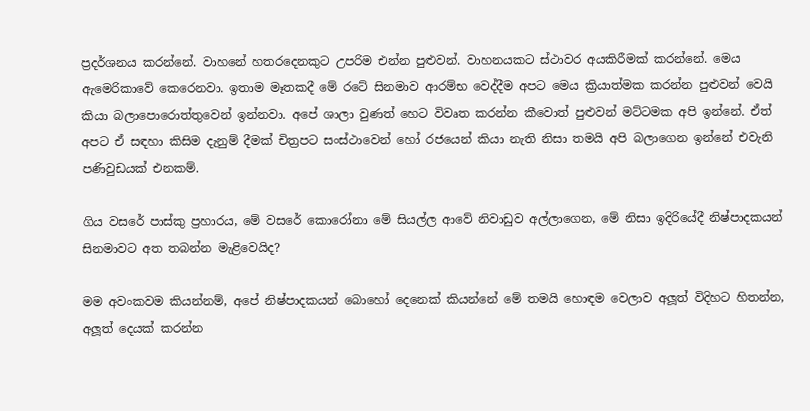ප්‍රදර්ශනය කරන්නේ. වාහනේ හතරදෙනකුට උපරිම එන්න පුළුවන්. වාහනයකට ස්ථාවර අයකිරීමක් කරන්නේ. මෙය ඇමෙරිකාවේ කෙරෙනවා. ඉතාම මෑතකදී මේ රටේ සිනමාව ආරම්භ වෙද්දීම අපට මෙය ක්‍රියාත්මක කරන්න පුළුවන් වෙයි කියා බලාපොරොත්තුවෙන් ඉන්නවා. අපේ ශාලා වුණත් හෙට විවෘත කරන්න කීවොත් පුළුවන් මට්ටමක අපි ඉන්නේ. ඒත් අපට ඒ සඳහා කිසිම දැනුම් දීමක් චිත්‍රපට සංස්ථාවෙන් හෝ රජයෙන් කියා නැති නිසා තමයි අපි බලාගෙන ඉන්නේ එවැනි පණිවුඩයක් එනකම්.

ගිය වසරේ පාස්කු ප්‍රහාරය, මේ වසරේ කොරෝනා මේ සියල්ල ආවේ නිවාඩුව අල්ලාගෙන, මේ නිසා ඉදිරියේදී නිෂ්පාදකයන් සිනමාවට අත තබන්න මැළිවෙයිද?

මම අවංකවම කියන්නම්, අපේ නිෂ්පාදකයන් බොහෝ දෙනෙක් කියන්නේ මේ තමයි හොඳම වෙලාව අලූ‍ත් විදිහට හිතන්න, අලූ‍ත් දෙයක් කරන්න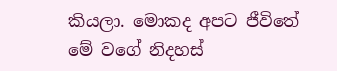කියලා. මොකද අපට ජීවිතේ මේ වගේ නිදහස්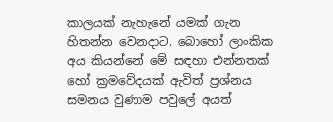කාලයක් නැහැනේ යමක් ගැන හිතන්න වෙනදාට. බොහෝ ලාංකික අය කියන්නේ මේ සඳහා එන්නතක් හෝ ක්‍රමවේදයක් ඇවිත් ප්‍රශ්නය සමනය වුණාම පවුලේ අයත්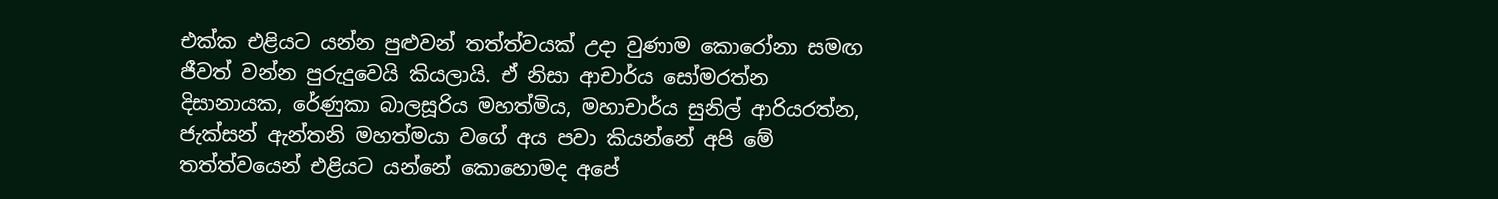එක්ක එළියට යන්න පුළුවන් තත්ත්වයක් උදා වුණාම කොරෝනා සමඟ ජීවත් වන්න පුරුදුවෙයි කියලායි. ඒ නිසා ආචාර්ය සෝමරත්න දිසානායක, රේණුකා බාලසූරිය මහත්මිය, මහාචාර්ය සුනිල් ආරියරත්න, ජැක්සන් ඇන්තනි මහත්මයා වගේ අය පවා කියන්නේ අපි මේ තත්ත්වයෙන් එළියට යන්නේ කොහොමද අපේ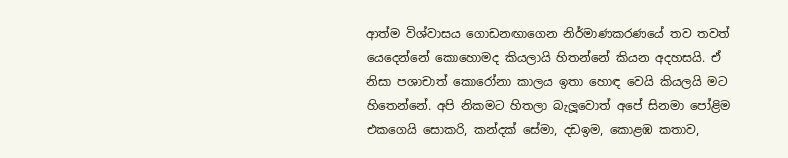ආත්ම විශ්වාසය ගොඩනඟාගෙන නිර්මාණකරණයේ තව තවත් යෙදෙන්නේ කොහොමද කියලායි හිතන්නේ කියන අදහසයි. ඒ නිසා පශාචාත් කොරෝනා කාලය ඉතා හොඳ වෙයි කියලයි මට හිතෙන්නේ. අපි නිකමට හිතලා බැලූ‍වොත් අපේ සිනමා පෝළිම එකගෙයි සොකරි, කන්දක් සේමා, දඩඉම, කොළඹ කතාව,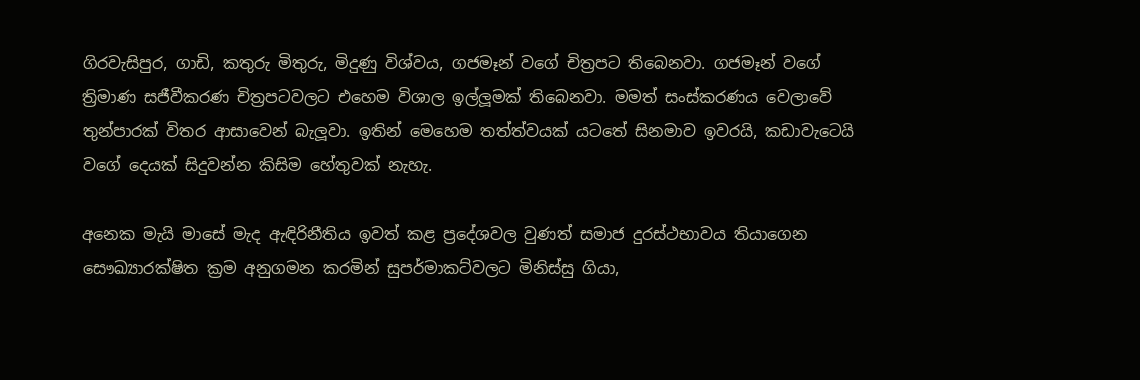ගිරවැසිපුර, ගාඩි, කතුරු මිතුරු, මිදුණු විශ්වය, ගජමෑන් වගේ චිත්‍රපට තිබෙනවා. ගජමෑන් වගේ ත්‍රිමාණ සජීවීකරණ චිත්‍රපටවලට එහෙම විශාල ඉල්ලූ‍මක් තිබෙනවා. මමත් සංස්කරණය වෙලාවේ තුන්පාරක් විතර ආසාවෙන් බැලූ‍වා. ඉතින් මෙහෙම තත්ත්වයක් යටතේ සිනමාව ඉවරයි, කඩාවැටෙයි වගේ දෙයක් සිදුවන්න කිසිම හේතුවක් නැහැ.

අනෙක මැයි මාසේ මැද ඇඳිරිනීතිය ඉවත් කළ ප්‍රදේශවල වුණත් සමාජ දුරස්ථභාවය තියාගෙන සෞඛ්‍යාරක්ෂිත ක්‍රම අනුගමන කරමින් සුපර්මාකට්වලට මිනිස්සු ගියා,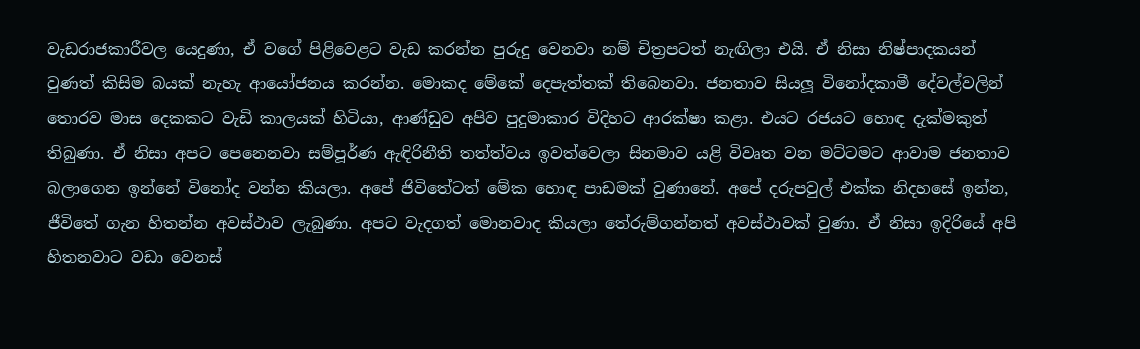වැඩරාජකාරීවල යෙදුණා, ඒ වගේ පිළිවෙළට වැඩ කරන්න පුරුදු වෙනවා නම් චිත්‍රපටත් නැඟිලා එයි. ඒ නිසා නිෂ්පාදකයන් වුණත් කිසිම බයක් නැහැ ආයෝජනය කරන්න. මොකද මේකේ දෙපැත්තක් තිබෙනවා. ජනතාව සියලූ‍ විනෝදකාමී දේවල්වලින් තොරව මාස දෙකකට වැඩි කාලයක් හිටියා, ආණ්ඩුව අපිව පුදුමාකාර විදිහට ආරක්ෂා කළා. එයට රජයට හොඳ දැක්මකුත් තිබුණා. ඒ නිසා අපට පෙනෙනවා සම්පූර්ණ ඇඳිරිනීති තත්ත්වය ඉවත්වෙලා සිනමාව යළි විවෘත වන මට්ටමට ආවාම ජනතාව බලාගෙන ඉන්නේ විනෝද වන්න කියලා. අපේ ජිවිතේටත් මේක හොඳ පාඩමක් වුණානේ. අපේ දරුපවුල් එක්ක නිදහසේ ඉන්න, ජීවිතේ ගැන හිතන්න අවස්ථාව ලැබුණා. අපට වැදගත් මොනවාද කියලා තේරුම්ගන්නත් අවස්ථාවක් වුණා. ඒ නිසා ඉදිරියේ අපි හිතනවාට වඩා වෙනස්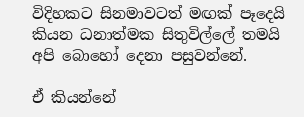විදිහකට සිනමාවටත් මඟක් පෑදෙයි කියන ධනාත්මක සිතුවිල්ලේ තමයි අපි බොහෝ දෙනා පසුවන්නේ.

ඒ කියන්නේ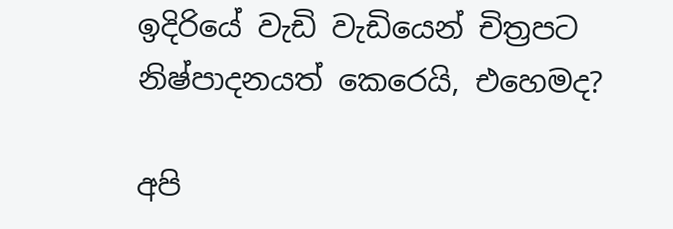ඉදිරියේ වැඩි වැඩියෙන් චිත්‍රපට නිෂ්පාදනයත් කෙරෙයි, එහෙමද?

අපි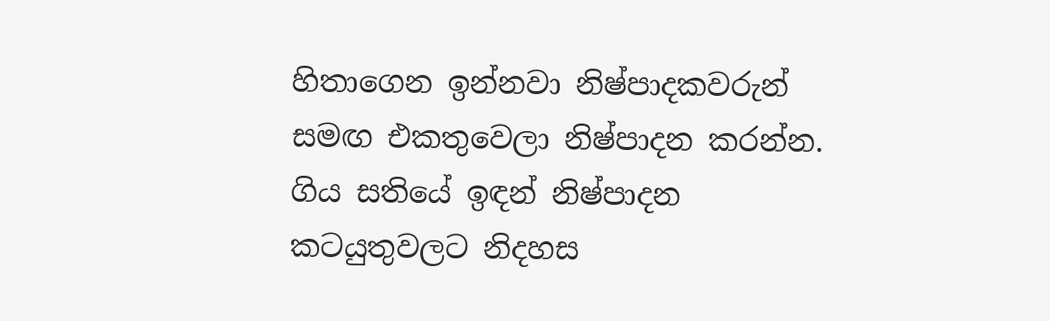හිතාගෙන ඉන්නවා නිෂ්පාදකවරුන් සමඟ එකතුවෙලා නිෂ්පාදන කරන්න. ගිය සතියේ ඉඳන් නිෂ්පාදන කටයුතුවලට නිදහස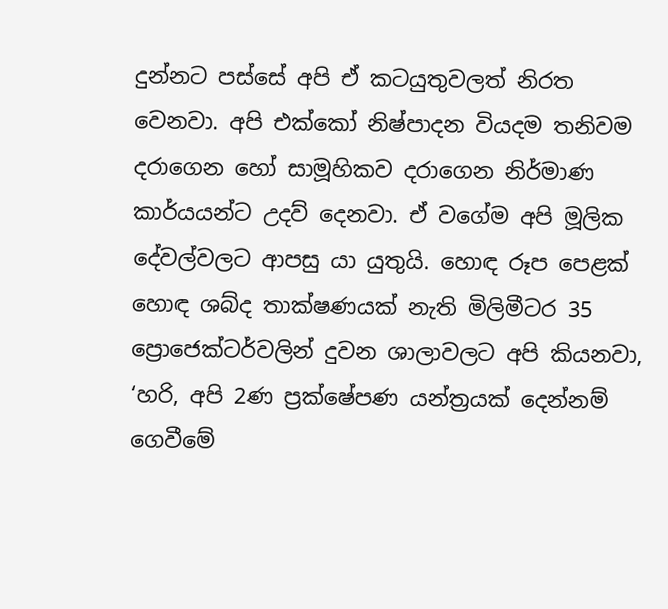දුන්නට පස්සේ අපි ඒ කටයුතුවලත් නිරත වෙනවා. අපි එක්කෝ නිෂ්පාදන වියදම තනිවම දරාගෙන හෝ සාමූහිකව දරාගෙන නිර්මාණ කාර්යයන්ට උදව් දෙනවා. ඒ වගේම අපි මූලික දේවල්වලට ආපසු යා යුතුයි. හොඳ රූප පෙළක් හොඳ ශබ්ද තාක්ෂණයක් නැති මිලිමීටර 35 ප්‍රොජෙක්ටර්වලින් දුවන ශාලාවලට අපි කියනවා, ‘හරි, අපි 2ණ ප්‍රක්ෂේපණ යන්ත්‍රයක් දෙන්නම් ගෙවීමේ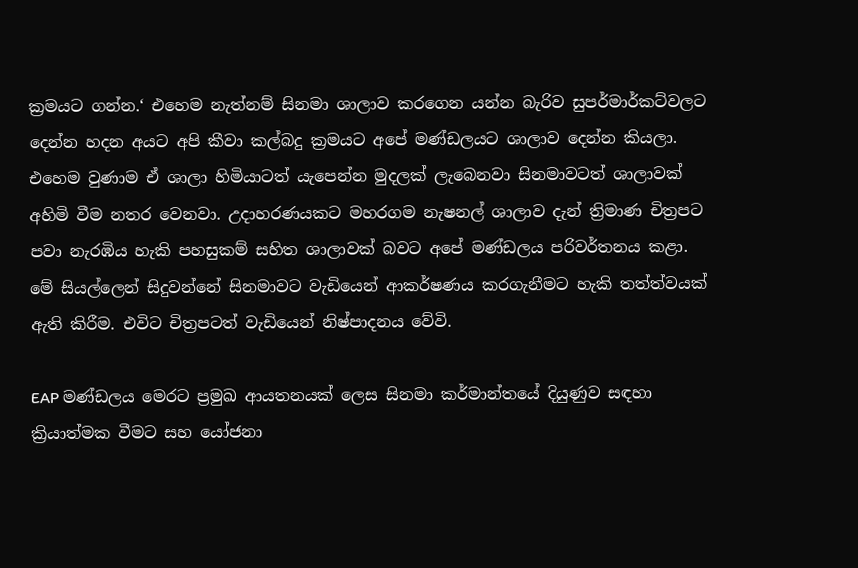ක්‍රමයට ගන්න.‘ එහෙම නැත්නම් සිනමා ශාලාව කරගෙන යන්න බැරිව සුපර්මාර්කට්වලට දෙන්න හදන අයට අපි කීවා කල්බදු ක්‍රමයට අපේ මණ්ඩලයට ශාලාව දෙන්න කියලා. එහෙම වුණාම ඒ ශාලා හිමියාටත් යැපෙන්න මුදලක් ලැබෙනවා සිනමාවටත් ශාලාවක් අහිමි වීම නතර වෙනවා. උදාහරණයකට මහරගම නැෂනල් ශාලාව දැන් ත්‍රිමාණ චිත්‍රපට පවා නැරඹිය හැකි පහසුකම් සහිත ශාලාවක් බවට අපේ මණ්ඩලය පරිවර්තනය කළා. මේ සියල්ලෙන් සිදුවන්නේ සිනමාවට වැඩියෙන් ආකර්ෂණය කරගැනීමට හැකි තත්ත්වයක් ඇති කිරීම. එවිට චිත්‍රපටත් වැඩියෙන් නිෂ්පාදනය වේවි.

EAP මණ්ඩලය මෙරට ප්‍රමුඛ ආයතනයක් ලෙස සිනමා කර්මාන්තයේ දියුණුව සඳහා ක්‍රියාත්මක වීමට සහ යෝජනා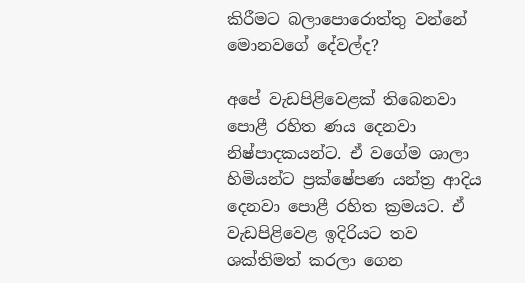කිරීමට බලාපොරොත්තු වන්නේ මොනවගේ දේවල්ද?

අපේ වැඩපිළිවෙළක් තිබෙනවා පොළී රහිත ණය දෙනවා නිෂ්පාදකයන්ට. ඒ වගේම ශාලා හිමියන්ට ප්‍රක්ෂේපණ යන්ත්‍ර ආදිය දෙනවා පොළී රහිත ක්‍රමයට. ඒ වැඩපිළිවෙළ ඉදිරියට තව ශක්තිමත් කරලා ගෙන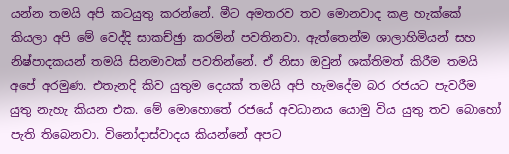යන්න තමයි අපි කටයුතු කරන්නේ. මීට අමතරව තව මොනවාද කළ හැක්කේ කියලා අපි මේ වෙද්දි සාකච්ඡුා කරමින් පවතිනවා. ඇත්තෙන්ම ශාලාහිමියන් සහ නිෂ්පාදකයන් තමයි සිනමාවක් පවතින්නේ. ඒ නිසා ඔවුන් ශක්තිමත් කිරීම තමයි අපේ අරමුණ. එතැනදි කිව යුතුම දෙයක් තමයි අපි හැමදේම බර රජයට පැවරීම යුතු නැහැ කියන එක. මේ මොහොතේ රජයේ අවධානය යොමු විය යුතු තව බොහෝ පැති තිබෙනවා. විනෝදාස්වාදය කියන්නේ අපට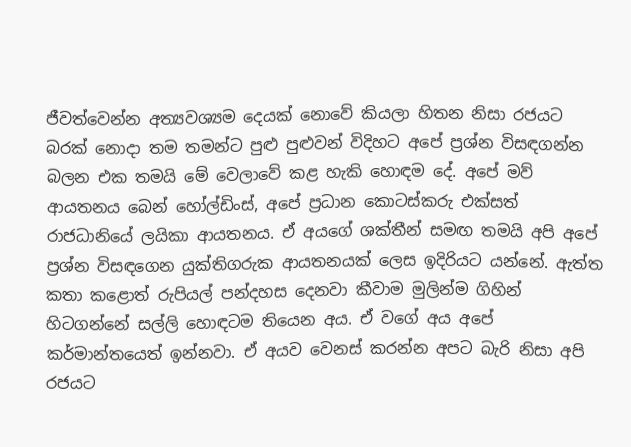ජීවත්වෙන්න අත්‍යවශ්‍යම දෙයක් නොවේ කියලා හිතන නිසා රජයට බරක් නොදා තම තමන්ට පුළු පුළුවන් විදිහට අපේ ප්‍රශ්න විසඳගන්න බලන එක තමයි මේ වෙලාවේ කළ හැකි හොඳම දේ. අපේ මව් ආයතනය බෙන් හෝල්ඩිංස්, අපේ ප්‍රධාන කොටස්කරු එක්සත් රාජධානියේ ලයිකා ආයතනය. ඒ අයගේ ශක්තීන් සමඟ තමයි අපි අපේ ප්‍රශ්න විසඳගෙන යුක්තිගරුක ආයතනයක් ලෙස ඉදිරියට යන්නේ. ඇත්ත කතා කළොත් රුපියල් පන්දහස දෙනවා කීවාම මුලින්ම ගිහින් හිටගන්නේ සල්ලි හොඳටම තියෙන අය. ඒ වගේ අය අපේ කර්මාන්තයෙත් ඉන්නවා. ඒ අයව වෙනස් කරන්න අපට බැරි නිසා අපි රජයට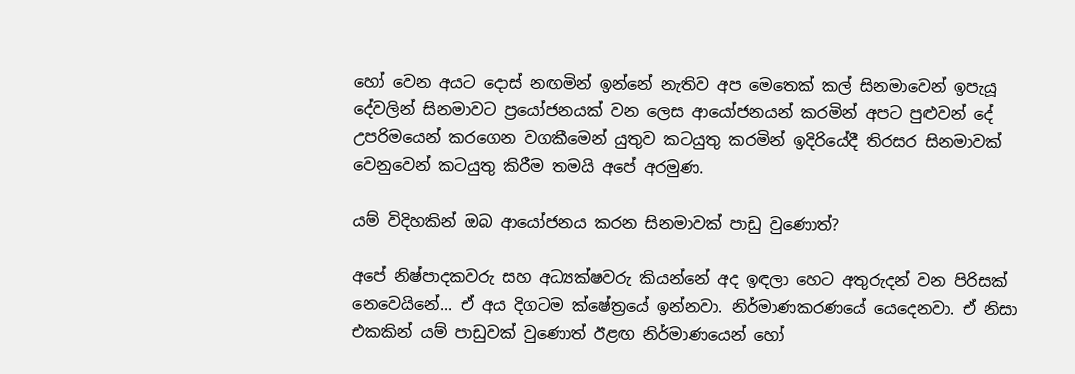හෝ වෙන අයට දොස් නඟමින් ඉන්නේ නැතිව අප මෙතෙක් කල් සිනමාවෙන් ඉපැයූ දේවලින් සිනමාවට ප්‍රයෝජනයක් වන ලෙස ආයෝජනයන් කරමින් අපට පුළුවන් දේ උපරිමයෙන් කරගෙන වගකීමෙන් යුතුව කටයුතු කරමින් ඉදිරියේදී තිරසර සිනමාවක් වෙනුවෙන් කටයුතු කිරීම තමයි අපේ අරමුණ.

යම් විදිහකින් ඔබ ආයෝජනය කරන සිනමාවක් පාඩු වුණොත්?

අපේ නිෂ්පාදකවරු සහ අධ්‍යක්ෂවරු කියන්නේ අද ඉඳලා හෙට අතුරුදන් වන පිරිසක් නෙවෙයිනේ... ඒ අය දිගටම ක්ෂේත්‍රයේ ඉන්නවා. නිර්මාණකරණයේ යෙදෙනවා. ඒ නිසා එකකින් යම් පාඩුවක් වුණොත් ඊළඟ නිර්මාණයෙන් හෝ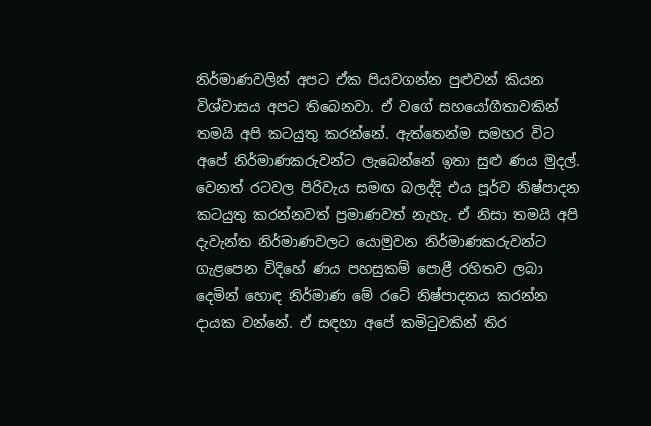නිර්මාණවලින් අපට ඒක පියවගන්න පුළුවන් කියන විශ්වාසය අපට තිබෙනවා. ඒ වගේ සහයෝගීතාවකින් තමයි අපි කටයුතු කරන්නේ. ඇත්තෙන්ම සමහර විට අපේ නිර්මාණකරුවන්ට ලැබෙන්නේ ඉතා සුළු ණය මුදල්. වෙනත් රටවල පිරිවැය සමඟ බලද්දි එය පූර්ව නිෂ්පාදන කටයුතු කරන්නවත් ප්‍රමාණවත් නැහැ. ඒ නිසා තමයි අපි දැවැන්ත නිර්මාණවලට යොමුවන නිර්මාණකරුවන්ට ගැළපෙන විදිහේ ණය පහසුකම් පොළී රහිතව ලබා දෙමින් හොඳ නිර්මාණ මේ රටේ නිෂ්පාදනය කරන්න දායක වන්නේ. ඒ සඳහා අපේ කමිටුවකින් තිර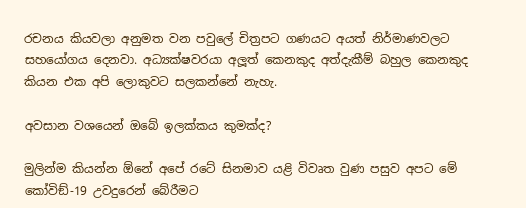රචනය කියවලා අනුමත වන පවුලේ චිත්‍රපට ගණයට අයත් නිර්මාණවලට සහයෝගය දෙනවා. අධ්‍යක්ෂවරයා අලූ‍ත් කෙනකුද අත්දැකීම් බහුල කෙනකුද කියන එක අපි ලොකුවට සලකන්නේ නැහැ.

අවසාන වශයෙන් ඔබේ ඉලක්කය කුමක්ද?

මුලින්ම කියන්න ඕනේ අපේ රටේ සිනමාව යළි විවෘත වුණ පසුව අපට මේ කෝවිඞ්-19 උවදුරෙන් බේරීමට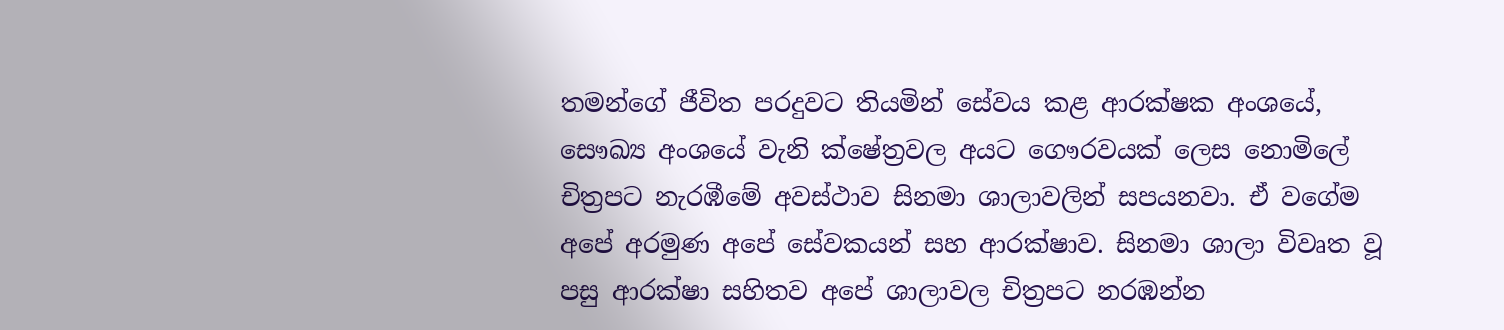තමන්ගේ ජීවිත පරදුවට තියමින් සේවය කළ ආරක්ෂක අංශයේ, සෞඛ්‍ය අංශයේ වැනි ක්ෂේත්‍රවල අයට ගෞරවයක් ලෙස නොමිලේ චිත්‍රපට නැරඹීමේ අවස්ථාව සිනමා ශාලාවලින් සපයනවා. ඒ වගේම අපේ අරමුණ අපේ සේවකයන් සහ ආරක්ෂාව. සිනමා ශාලා විවෘත වූ පසු ආරක්ෂා සහිතව අපේ ශාලාවල චිත්‍රපට නරඹන්න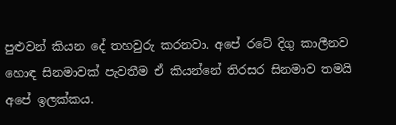පුළුවන් කියන දේ තහවුරු කරනවා. අපේ රටේ දිගු කාලීනව හොඳ සිනමාවක් පැවතීම ඒ කියන්නේ තිරසර සිනමාව තමයි අපේ ඉලක්කය.